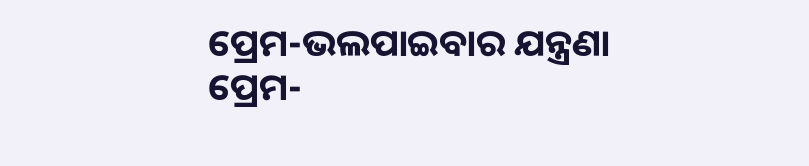ପ୍ରେମ-ଭଲପାଇବାର ଯନ୍ତ୍ରଣା
ପ୍ରେମ-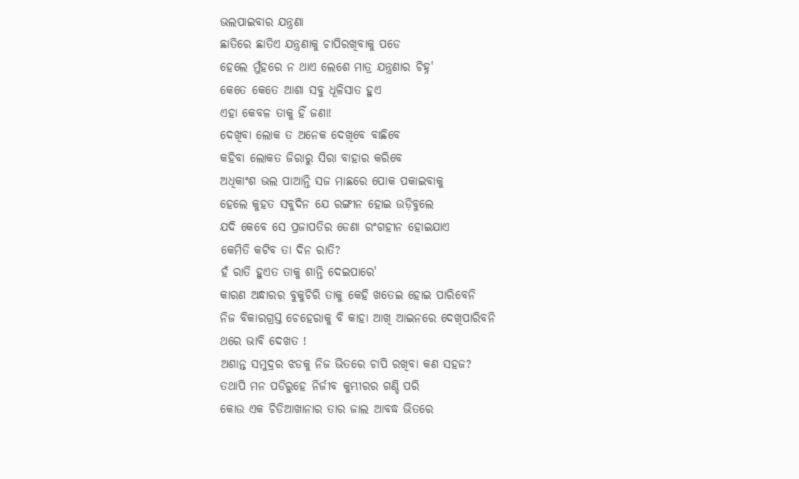ଭଲପାଇବାର ଯନ୍ତ୍ରଣା
ଛାତିରେ ଛାତିଏ ଯନ୍ତ୍ରଣାକୁ ଚାପିରଖିବାକୁ ପଡେ
ହେଲେ ମୁଁହରେ ନ ଥାଏ ଲେଶେ ମାତ୍ର ଯନ୍ତ୍ରଣାର ଚିହ୍ନ'
କେତେ କେତେ ଆଶା ସବୁ ଧୂଳିସାତ ହୁଏ
ଏହା କେବଳ ତାକୁ ହିଁ ଜଣା!
ଦେଖିବା ଲୋକ ତ ଅନେକ ଦେଖିବେ ବାଛିବେ
କହିବା ଲୋକତ ଜିରାରୁ ସିରା ବାହାର କରିବେ
ଅଧିକାଂଶ ଭଲ ପାଆନ୍ତି ସଜ ମାଛରେ ପୋକ ପକାଇବାକୁ
ହେଲେ କୁହତ ସବୁଦିନ ଯେ ରଙ୍ଗୀନ ହୋଇ ଉଡ଼ିବୁଲେ
ଯଦି କେବେ ସେ ପ୍ରଜାପତିର ଡେଣା ରଂଗହୀନ ହୋଇଯାଏ
କେମିତି କଟିବ ତା ଦିନ ରାତି?
ହଁ ରାତି ହୁଏତ ତାକୁ ଶାନ୍ତି ଦେଇପାରେ'
କାରଣ ଅନ୍ଧାରର ବୁକୁଚିରି ତାକୁ କେହି ଖତେଇ ହୋଇ ପାରିବେନି
ନିଜ ବିକାରଗ୍ରସ୍ତ ଚେହେରାକୁ ବି କାହା ଆଖି ଆଇନରେ ଦେଖିପାରିବନି
ଥରେ ଭାବି ଦେଖତ !
ଅଶାନ୍ତ ସମୁଦ୍ରର ଝଡକୁ ନିଜ ଭିତରେ ଚାପି ରଖିବା କଣ ସହଜ?
ତଥାପି ମନ ପଡିରୁହେ ନିର୍ଜୀବ କୁମ୍ଭୀରର ଗଣ୍ଡି ପରି
କୋଉ ଏକ ଚିଡିଆଖାନାର ତାର ଜାଲ ଆବଦ୍ଧ ଭିତରେ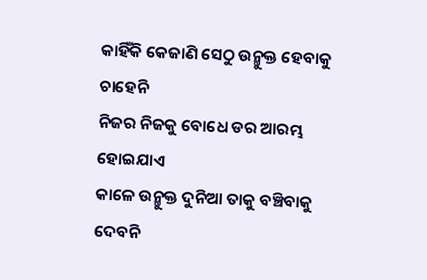କାହିଁକି କେଜାଣି ସେଠୁ ଉନ୍ମୁକ୍ତ ହେବାକୁ ଚାହେନି
ନିଜର ନିଜକୁ ବୋଧେ ଡର ଆରମ୍ଭ ହୋଇଯାଏ
କାଳେ ଉନ୍ମୁକ୍ତ ଦୁନିଆ ତାକୁ ବଞ୍ଚିବାକୁ ଦେବନି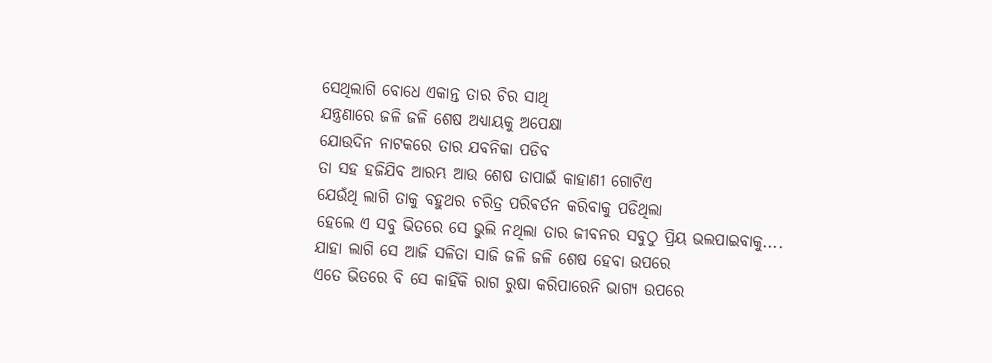ସେଥିଲାଗି ବୋଧେ ଏକାନ୍ତ ତାର ଚିର ସାଥି
ଯନ୍ତ୍ରଣାରେ ଜଳି ଜଳି ଶେଷ ଅଧ୍ୟାୟକୁ ଅପେକ୍ଷା
ଯୋଉଦିନ ନାଟକରେ ତାର ଯବନିକା ପଡିବ
ତା ସହ ହଜିଯିବ ଆରମ୍ଭ ଆଉ ଶେଷ ତାପାଇଁ କାହାଣୀ ଗୋଟିଏ
ଯେଉଁଥି ଲାଗି ତାକୁ ବହୁଥର ଚରିତ୍ର ପରିଵର୍ତନ କରିବାକୁ ପଡିଥିଲା
ହେଲେ ଏ ସବୁ ଭିତରେ ସେ ଭୁଲି ନଥିଲା ତାର ଜୀବନର ସବୁଠୁ ପ୍ରିୟ ଭଲପାଇବାକୁ....
ଯାହା ଲାଗି ସେ ଆଜି ସଳିତା ସାଜି ଜଳି ଜଳି ଶେଷ ହେବା ଉପରେ
ଏତେ ଭିତରେ ବି ସେ କାହିଁକି ରାଗ ରୁଷା କରିପାରେନି ଭାଗ୍ୟ ଉପରେ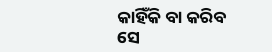କାହିଁକି ବା କରିବ ସେ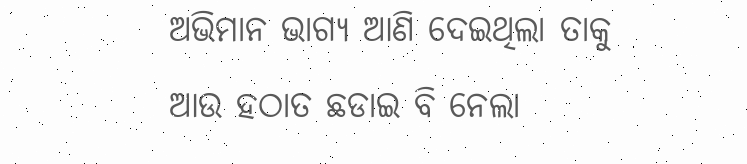ଅଭିମାନ ଭାଗ୍ୟ ଆଣି ଦେଇଥିଲା ତାକୁ
ଆଉ ହଠାତ ଛଡାଇ ବି ନେଲା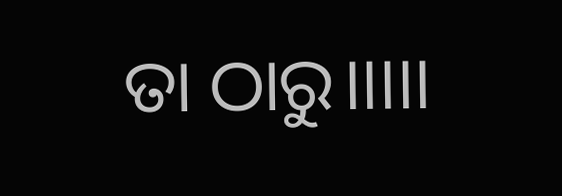ତା ଠାରୁ।।।।।